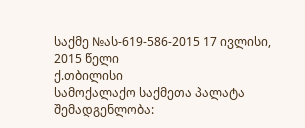საქმე №ას-619-586-2015 17 ივლისი, 2015 წელი
ქ.თბილისი
სამოქალაქო საქმეთა პალატა
შემადგენლობა: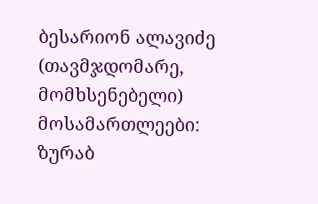ბესარიონ ალავიძე (თავმჯდომარე, მომხსენებელი)
მოსამართლეები:
ზურაბ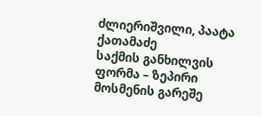ძლიერიშვილი, პაატა ქათამაძე
საქმის განხილვის ფორმა – ზეპირი მოსმენის გარეშე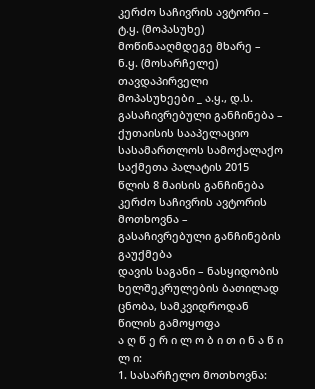კერძო საჩივრის ავტორი – ტ.ყ. (მოპასუხე)
მოწინააღმდეგე მხარე – ნ.ყ. (მოსარჩელე)
თავდაპირველი მოპასუხეები _ ა.ყ., დ.ს.
გასაჩივრებული განჩინება – ქუთაისის სააპელაციო სასამართლოს სამოქალაქო საქმეთა პალატის 2015 წლის 8 მაისის განჩინება
კერძო საჩივრის ავტორის მოთხოვნა – გასაჩივრებული განჩინების გაუქმება
დავის საგანი – ნასყიდობის ხელშეკრულების ბათილად ცნობა, სამკვიდროდან წილის გამოყოფა
ა ღ წ ე რ ი ლ ო ბ ი თ ი ნ ა წ ი ლ ი:
1. სასარჩელო მოთხოვნა: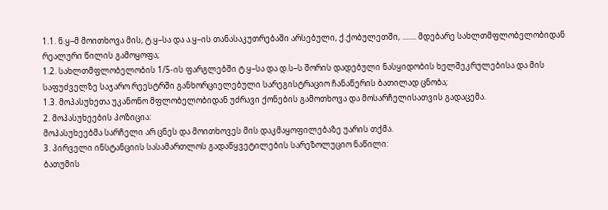1.1. ნ.ყ–მ მოითხოვა მის, ტ.ყ–სა და ა.ყ–ის თანასაკუთრებაში არსებული, ქ.ქობულეთში, ....... მდებარე სახლთმფლობელობიდან რეალური წილის გამოყოფა;
1.2. სახლთმფლობელობის 1/5-ის ფარგლებში ტ.ყ–სა და დ.ს–ს შორის დადებული ნასყიდობის ხელშეკრულებისა და მის საფუძველზე საჯარო რეესტრში განხორციელებული სარეგისტრაციო ჩანაწერის ბათილად ცნობა;
1.3. მოპასუხეთა უკანონო მფლობელობიდან უძრავი ქონების გამოთხოვა და მოსარჩელისათვის გადაცემა.
2. მოპასუხეების პოზიცია:
მოპასუხეებმა სარჩელი არ ცნეს და მოითხოვეს მის დაკმაყოფილებაზე უარის თქმა.
3. პირველი ინსტანციის სასამართლოს გადაწყვეტილების სარეზოლუციო ნაწილი:
ბათუმის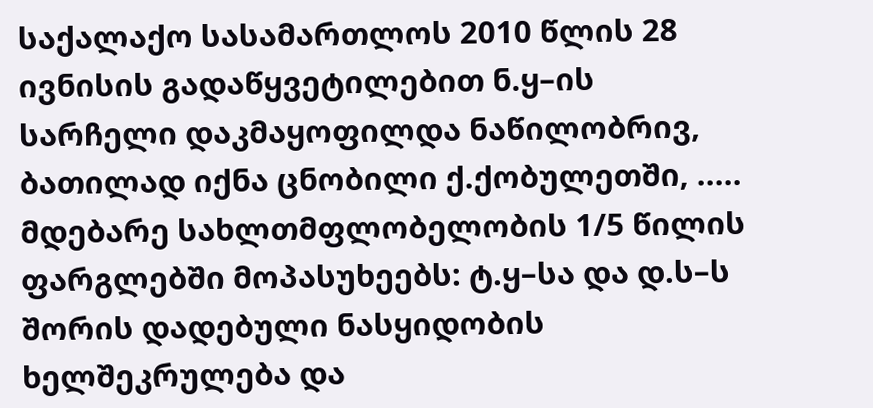საქალაქო სასამართლოს 2010 წლის 28 ივნისის გადაწყვეტილებით ნ.ყ–ის სარჩელი დაკმაყოფილდა ნაწილობრივ, ბათილად იქნა ცნობილი ქ.ქობულეთში, ..... მდებარე სახლთმფლობელობის 1/5 წილის ფარგლებში მოპასუხეებს: ტ.ყ–სა და დ.ს–ს შორის დადებული ნასყიდობის ხელშეკრულება და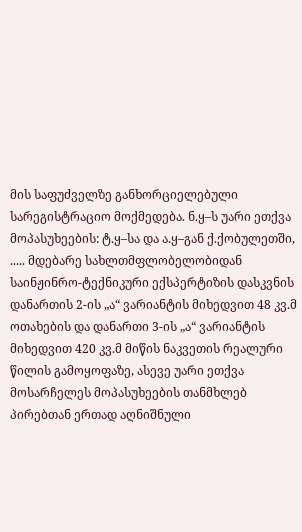მის საფუძველზე განხორციელებული სარეგისტრაციო მოქმედება. ნ.ყ–ს უარი ეთქვა მოპასუხეების: ტ.ყ–სა და ა.ყ–გან ქ.ქობულეთში, ..... მდებარე სახლთმფლობელობიდან საინჟინრო-ტექნიკური ექსპერტიზის დასკვნის დანართის 2-ის „ა“ ვარიანტის მიხედვით 48 კვ.მ ოთახების და დანართი 3-ის „ა“ ვარიანტის მიხედვით 420 კვ.მ მიწის ნაკვეთის რეალური წილის გამოყოფაზე, ასევე უარი ეთქვა მოსარჩელეს მოპასუხეების თანმხლებ პირებთან ერთად აღნიშნული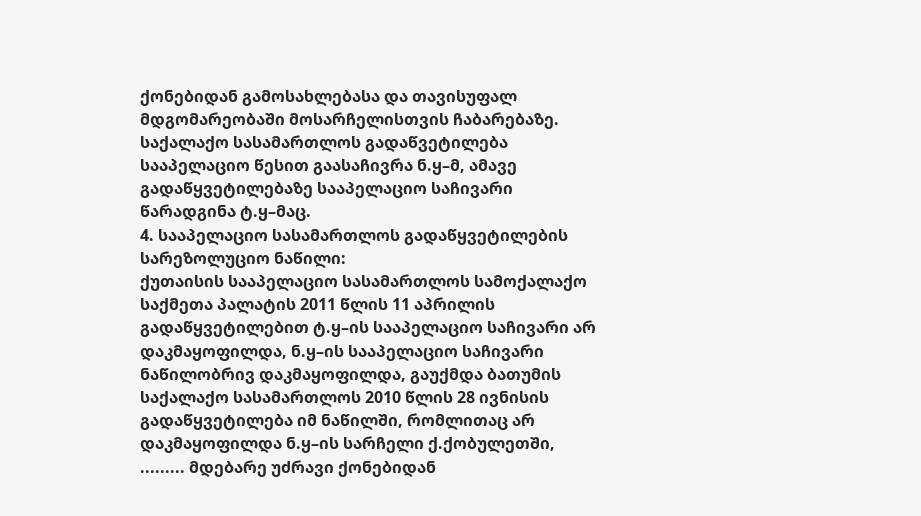ქონებიდან გამოსახლებასა და თავისუფალ მდგომარეობაში მოსარჩელისთვის ჩაბარებაზე.
საქალაქო სასამართლოს გადაწვეტილება სააპელაციო წესით გაასაჩივრა ნ.ყ–მ, ამავე გადაწყვეტილებაზე სააპელაციო საჩივარი წარადგინა ტ.ყ–მაც.
4. სააპელაციო სასამართლოს გადაწყვეტილების სარეზოლუციო ნაწილი:
ქუთაისის სააპელაციო სასამართლოს სამოქალაქო საქმეთა პალატის 2011 წლის 11 აპრილის გადაწყვეტილებით ტ.ყ–ის სააპელაციო საჩივარი არ დაკმაყოფილდა, ნ.ყ–ის სააპელაციო საჩივარი ნაწილობრივ დაკმაყოფილდა, გაუქმდა ბათუმის საქალაქო სასამართლოს 2010 წლის 28 ივნისის გადაწყვეტილება იმ ნაწილში, რომლითაც არ დაკმაყოფილდა ნ.ყ–ის სარჩელი ქ.ქობულეთში, ......... მდებარე უძრავი ქონებიდან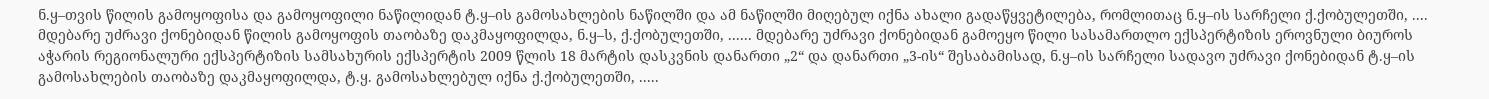ნ.ყ–თვის წილის გამოყოფისა და გამოყოფილი ნაწილიდან ტ.ყ–ის გამოსახლების ნაწილში და ამ ნაწილში მიღებულ იქნა ახალი გადაწყვეტილება, რომლითაც ნ.ყ–ის სარჩელი ქ.ქობულეთში, .... მდებარე უძრავი ქონებიდან წილის გამოყოფის თაობაზე დაკმაყოფილდა, ნ.ყ–ს, ქ.ქობულეთში, ...... მდებარე უძრავი ქონებიდან გამოეყო წილი სასამართლო ექსპერტიზის ეროვნული ბიუროს აჭარის რეგიონალური ექსპერტიზის სამსახურის ექსპერტის 2009 წლის 18 მარტის დასკვნის დანართი „2“ და დანართი „3-ის“ შესაბამისად, ნ.ყ–ის სარჩელი სადავო უძრავი ქონებიდან ტ.ყ–ის გამოსახლების თაობაზე დაკმაყოფილდა, ტ.ყ. გამოსახლებულ იქნა ქ.ქობულეთში, .....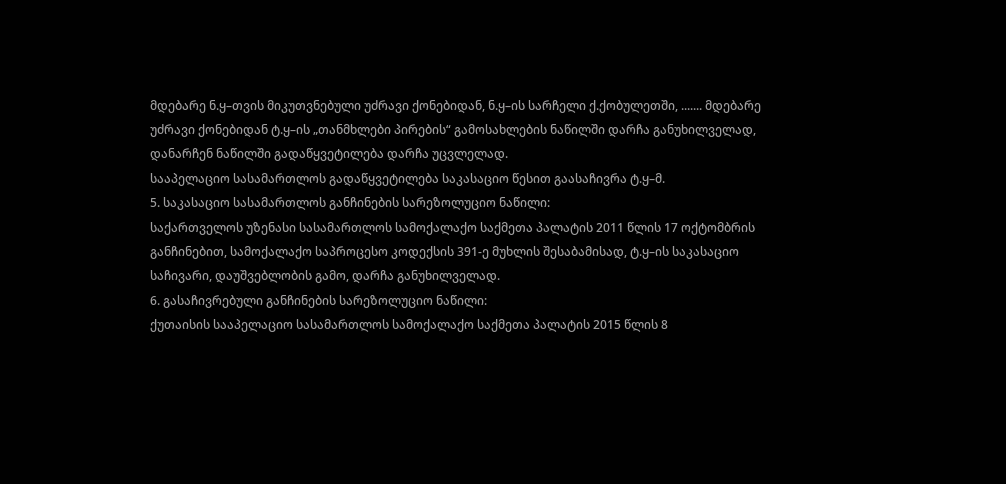მდებარე ნ.ყ–თვის მიკუთვნებული უძრავი ქონებიდან, ნ.ყ–ის სარჩელი ქ.ქობულეთში, ....... მდებარე უძრავი ქონებიდან ტ.ყ–ის „თანმხლები პირების“ გამოსახლების ნაწილში დარჩა განუხილველად, დანარჩენ ნაწილში გადაწყვეტილება დარჩა უცვლელად.
სააპელაციო სასამართლოს გადაწყვეტილება საკასაციო წესით გაასაჩივრა ტ.ყ–მ.
5. საკასაციო სასამართლოს განჩინების სარეზოლუციო ნაწილი:
საქართველოს უზენასი სასამართლოს სამოქალაქო საქმეთა პალატის 2011 წლის 17 ოქტომბრის განჩინებით, სამოქალაქო საპროცესო კოდექსის 391-ე მუხლის შესაბამისად, ტ.ყ–ის საკასაციო საჩივარი, დაუშვებლობის გამო, დარჩა განუხილველად.
6. გასაჩივრებული განჩინების სარეზოლუციო ნაწილი:
ქუთაისის სააპელაციო სასამართლოს სამოქალაქო საქმეთა პალატის 2015 წლის 8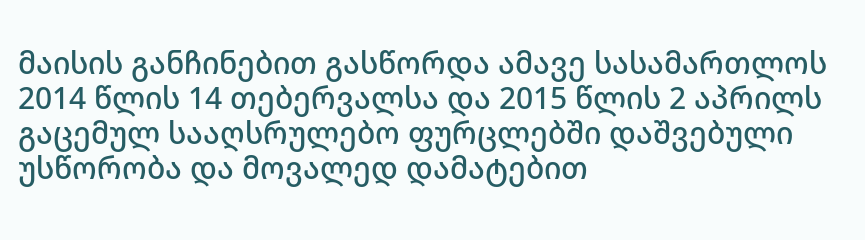მაისის განჩინებით გასწორდა ამავე სასამართლოს 2014 წლის 14 თებერვალსა და 2015 წლის 2 აპრილს გაცემულ სააღსრულებო ფურცლებში დაშვებული უსწორობა და მოვალედ დამატებით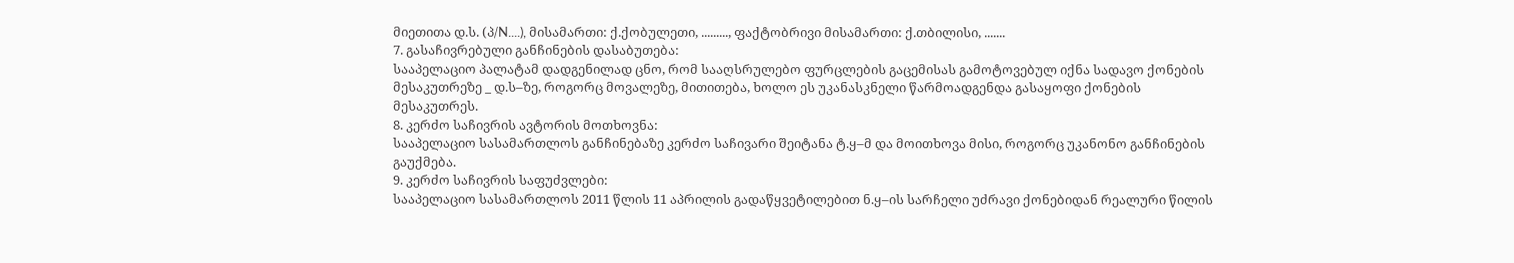მიეთითა დ.ს. (პ/N....), მისამართი: ქ.ქობულეთი, ........., ფაქტობრივი მისამართი: ქ.თბილისი, .......
7. გასაჩივრებული განჩინების დასაბუთება:
სააპელაციო პალატამ დადგენილად ცნო, რომ სააღსრულებო ფურცლების გაცემისას გამოტოვებულ იქნა სადავო ქონების მესაკუთრეზე _ დ.ს–ზე, როგორც მოვალეზე, მითითება, ხოლო ეს უკანასკნელი წარმოადგენდა გასაყოფი ქონების მესაკუთრეს.
8. კერძო საჩივრის ავტორის მოთხოვნა:
სააპელაციო სასამართლოს განჩინებაზე კერძო საჩივარი შეიტანა ტ.ყ–მ და მოითხოვა მისი, როგორც უკანონო განჩინების გაუქმება.
9. კერძო საჩივრის საფუძვლები:
სააპელაციო სასამართლოს 2011 წლის 11 აპრილის გადაწყვეტილებით ნ.ყ–ის სარჩელი უძრავი ქონებიდან რეალური წილის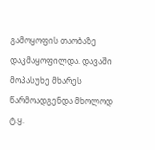გამოყოფის თაობაზე დაკმაყოფილდა. დავაში მოპასუხე მხარეს წარმოადგენდა მხოლოდ ტ.ყ.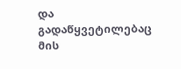და გადაწყვეტილებაც მის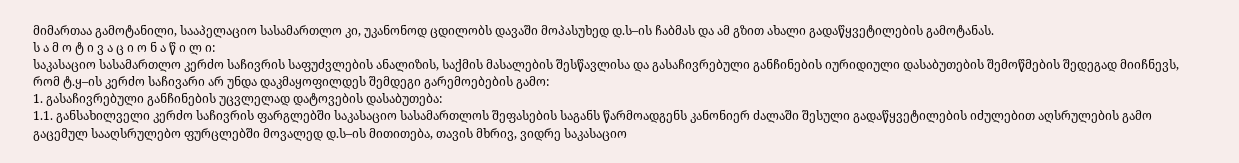მიმართაა გამოტანილი, სააპელაციო სასამართლო კი, უკანონოდ ცდილობს დავაში მოპასუხედ დ.ს–ის ჩაბმას და ამ გზით ახალი გადაწყვეტილების გამოტანას.
ს ა მ ო ტ ი ვ ა ც ი ო ნ ა წ ი ლ ი:
საკასაციო სასამართლო კერძო საჩივრის საფუძვლების ანალიზის, საქმის მასალების შესწავლისა და გასაჩივრებული განჩინების იურიდიული დასაბუთების შემოწმების შედეგად მიიჩნევს, რომ ტ.ყ–ის კერძო საჩივარი არ უნდა დაკმაყოფილდეს შემდეგი გარემოებების გამო:
1. გასაჩივრებული განჩინების უცვლელად დატოვების დასაბუთება:
1.1. განსახილველი კერძო საჩივრის ფარგლებში საკასაციო სასამართლოს შეფასების საგანს წარმოადგენს კანონიერ ძალაში შესული გადაწყვეტილების იძულებით აღსრულების გამო გაცემულ სააღსრულებო ფურცლებში მოვალედ დ.ს–ის მითითება, თავის მხრივ, ვიდრე საკასაციო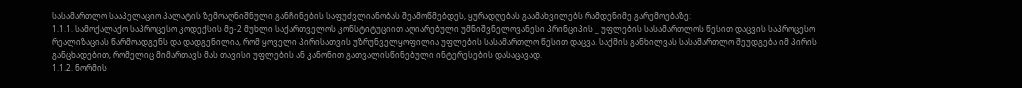სასამართლო სააპელაციო პალატის ზემოაღნიშნული განჩინების საფუძვლიანობას შეამოწმებდეს, ყურადღებას გაამახვილებს რამდენიმე გარემოებაზე:
1.1.1. სამოქალაქო საპროცესო კოდექსის მე-2 მუხლი საქართველოს კონსტიტუციით აღიარებული უმნიშვნელოვანესი პრინციპის _ უფლების სასამართლოს წესით დაცვის საპროცესო რეალიზაციას წარმოადგენს და დადგენილია, რომ ყოველი პირისათვის უზრუნველყოფილია უფლების სასამართლო წესით დაცვა. საქმის განხილვას სასამართლო შეუდგება იმ პირის განცხადებით, რომელიც მიმართავს მას თავისი უფლების ან კანონით გათვალისწინებული ინტერესების დასაცავად.
1.1.2. ნორმის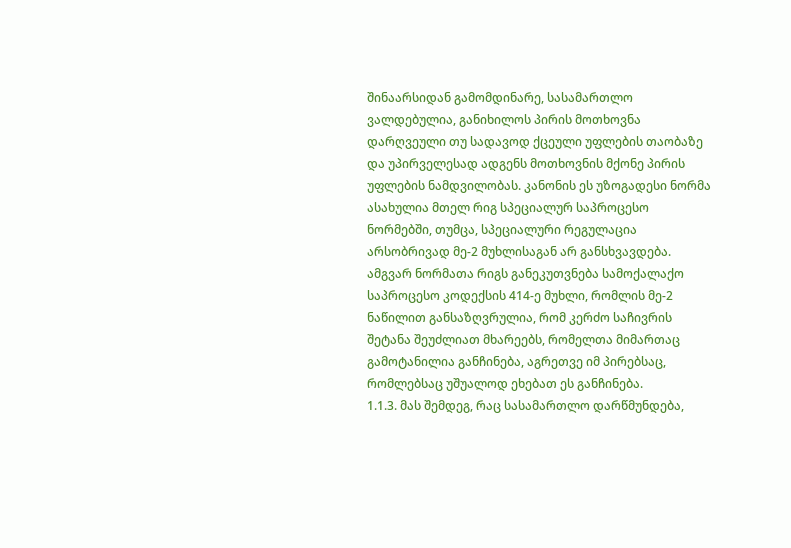შინაარსიდან გამომდინარე, სასამართლო ვალდებულია, განიხილოს პირის მოთხოვნა დარღვეული თუ სადავოდ ქცეული უფლების თაობაზე და უპირველესად ადგენს მოთხოვნის მქონე პირის უფლების ნამდვილობას. კანონის ეს უზოგადესი ნორმა ასახულია მთელ რიგ სპეციალურ საპროცესო ნორმებში, თუმცა, სპეციალური რეგულაცია არსობრივად მე-2 მუხლისაგან არ განსხვავდება. ამგვარ ნორმათა რიგს განეკუთვნება სამოქალაქო საპროცესო კოდექსის 414-ე მუხლი, რომლის მე-2 ნაწილით განსაზღვრულია, რომ კერძო საჩივრის შეტანა შეუძლიათ მხარეებს, რომელთა მიმართაც გამოტანილია განჩინება, აგრეთვე იმ პირებსაც, რომლებსაც უშუალოდ ეხებათ ეს განჩინება.
1.1.3. მას შემდეგ, რაც სასამართლო დარწმუნდება,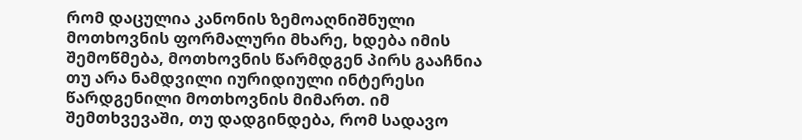რომ დაცულია კანონის ზემოაღნიშნული მოთხოვნის ფორმალური მხარე, ხდება იმის შემოწმება, მოთხოვნის წარმდგენ პირს გააჩნია თუ არა ნამდვილი იურიდიული ინტერესი წარდგენილი მოთხოვნის მიმართ. იმ შემთხვევაში, თუ დადგინდება, რომ სადავო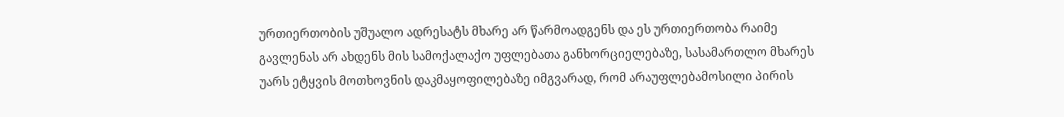ურთიერთობის უშუალო ადრესატს მხარე არ წარმოადგენს და ეს ურთიერთობა რაიმე გავლენას არ ახდენს მის სამოქალაქო უფლებათა განხორციელებაზე, სასამართლო მხარეს უარს ეტყვის მოთხოვნის დაკმაყოფილებაზე იმგვარად, რომ არაუფლებამოსილი პირის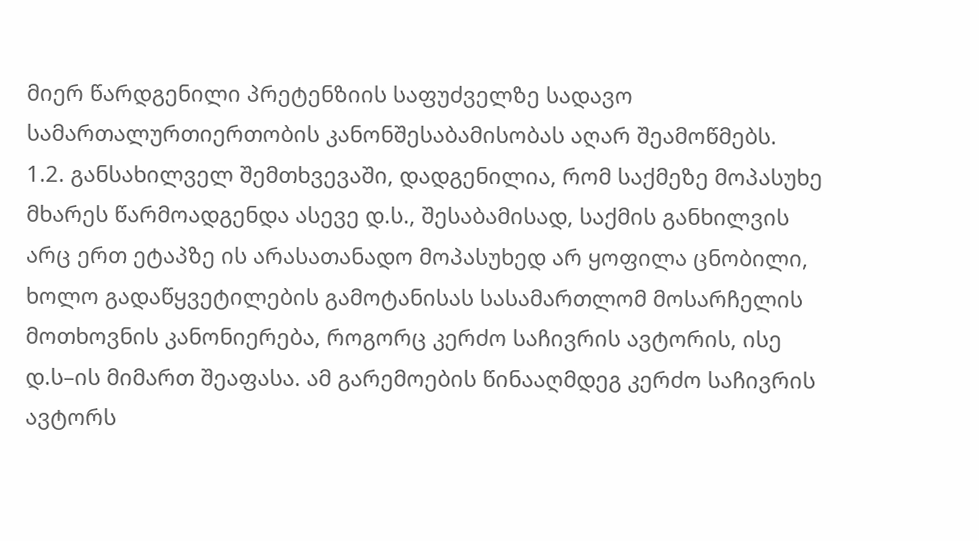მიერ წარდგენილი პრეტენზიის საფუძველზე სადავო სამართალურთიერთობის კანონშესაბამისობას აღარ შეამოწმებს.
1.2. განსახილველ შემთხვევაში, დადგენილია, რომ საქმეზე მოპასუხე მხარეს წარმოადგენდა ასევე დ.ს., შესაბამისად, საქმის განხილვის არც ერთ ეტაპზე ის არასათანადო მოპასუხედ არ ყოფილა ცნობილი, ხოლო გადაწყვეტილების გამოტანისას სასამართლომ მოსარჩელის მოთხოვნის კანონიერება, როგორც კერძო საჩივრის ავტორის, ისე დ.ს–ის მიმართ შეაფასა. ამ გარემოების წინააღმდეგ კერძო საჩივრის ავტორს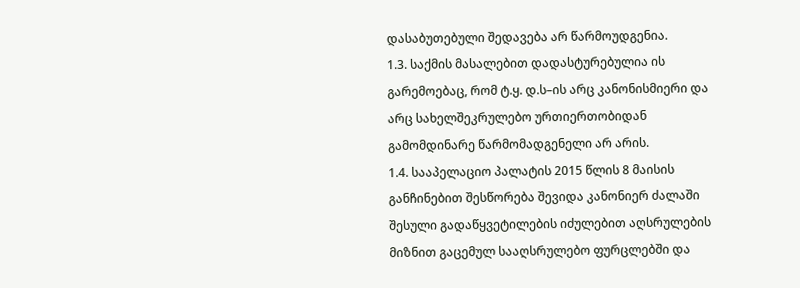დასაბუთებული შედავება არ წარმოუდგენია.
1.3. საქმის მასალებით დადასტურებულია ის გარემოებაც, რომ ტ.ყ. დ.ს–ის არც კანონისმიერი და არც სახელშეკრულებო ურთიერთობიდან გამომდინარე წარმომადგენელი არ არის.
1.4. სააპელაციო პალატის 2015 წლის 8 მაისის განჩინებით შესწორება შევიდა კანონიერ ძალაში შესული გადაწყვეტილების იძულებით აღსრულების მიზნით გაცემულ სააღსრულებო ფურცლებში და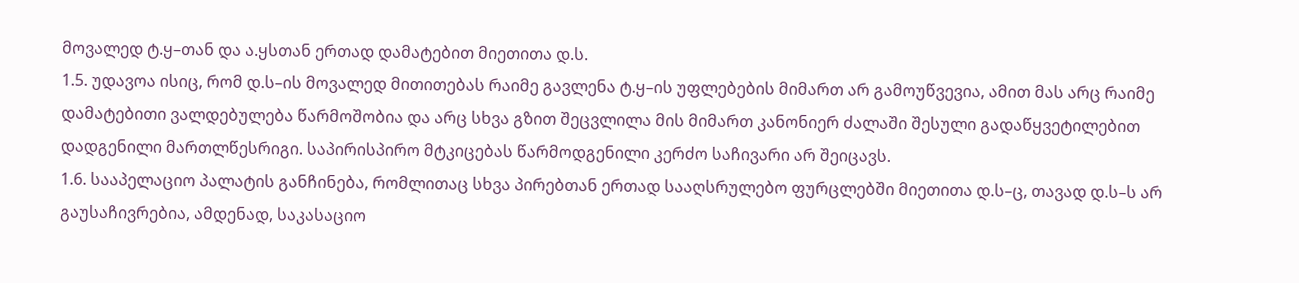მოვალედ ტ.ყ–თან და ა.ყსთან ერთად დამატებით მიეთითა დ.ს.
1.5. უდავოა ისიც, რომ დ.ს–ის მოვალედ მითითებას რაიმე გავლენა ტ.ყ–ის უფლებების მიმართ არ გამოუწვევია, ამით მას არც რაიმე დამატებითი ვალდებულება წარმოშობია და არც სხვა გზით შეცვლილა მის მიმართ კანონიერ ძალაში შესული გადაწყვეტილებით დადგენილი მართლწესრიგი. საპირისპირო მტკიცებას წარმოდგენილი კერძო საჩივარი არ შეიცავს.
1.6. სააპელაციო პალატის განჩინება, რომლითაც სხვა პირებთან ერთად სააღსრულებო ფურცლებში მიეთითა დ.ს–ც, თავად დ.ს–ს არ გაუსაჩივრებია, ამდენად, საკასაციო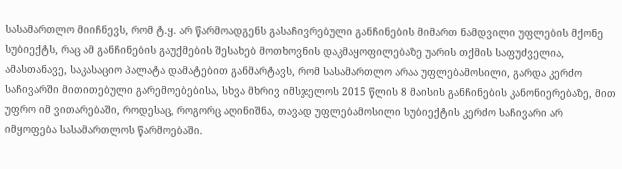სასამართლო მიიჩნევს, რომ ტ.ყ. არ წარმოადგენს გასაჩივრებული განჩინების მიმართ ნამდვილი უფლების მქონე სუბიექტს, რაც ამ განჩინების გაუქმების შესახებ მოთხოვნის დაკმაყოფილებაზე უარის თქმის საფუძველია, ამასთანავე, საკასაციო პალატა დამატებით განმარტავს, რომ სასამართლო არაა უფლებამოსილი, გარდა კერძო საჩივარში მითითებული გარემოებებისა, სხვა მხრივ იმსჯელოს 2015 წლის 8 მაისის განჩინების კანონიერებაზე, მით უფრო იმ ვითარებაში, როდესაც, როგორც აღინიშნა, თავად უფლებამოსილი სუბიექტის კერძო საჩივარი არ იმყოფება სასამართლოს წარმოებაში.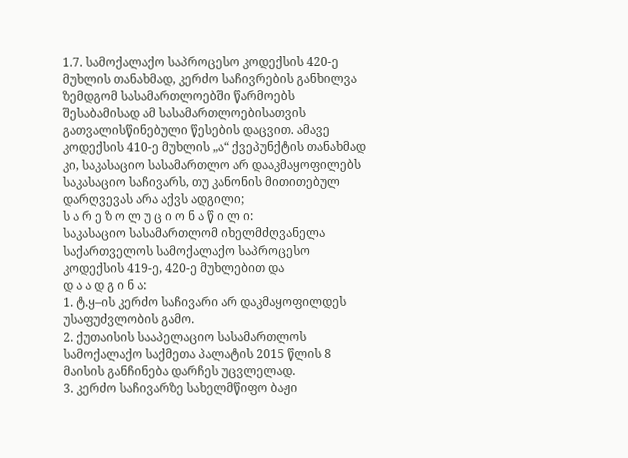1.7. სამოქალაქო საპროცესო კოდექსის 420-ე მუხლის თანახმად, კერძო საჩივრების განხილვა ზემდგომ სასამართლოებში წარმოებს შესაბამისად ამ სასამართლოებისათვის გათვალისწინებული წესების დაცვით. ამავე კოდექსის 410-ე მუხლის „ა“ ქვეპუნქტის თანახმად კი, საკასაციო სასამართლო არ დააკმაყოფილებს საკასაციო საჩივარს, თუ კანონის მითითებულ დარღვევას არა აქვს ადგილი;
ს ა რ ე ზ ო ლ უ ც ი ო ნ ა წ ი ლ ი:
საკასაციო სასამართლომ იხელმძღვანელა საქართველოს სამოქალაქო საპროცესო კოდექსის 419-ე, 420-ე მუხლებით და
დ ა ა დ გ ი ნ ა:
1. ტ.ყ–ის კერძო საჩივარი არ დაკმაყოფილდეს უსაფუძვლობის გამო.
2. ქუთაისის სააპელაციო სასამართლოს სამოქალაქო საქმეთა პალატის 2015 წლის 8 მაისის განჩინება დარჩეს უცვლელად.
3. კერძო საჩივარზე სახელმწიფო ბაჟი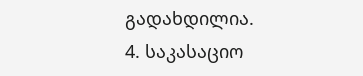გადახდილია.
4. საკასაციო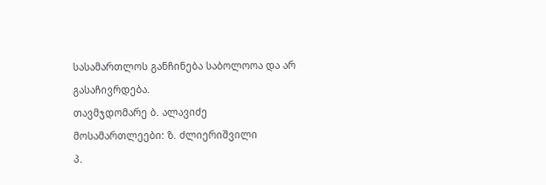სასამართლოს განჩინება საბოლოოა და არ გასაჩივრდება.
თავმჯდომარე ბ. ალავიძე
მოსამართლეები: ზ. ძლიერიშვილი
პ.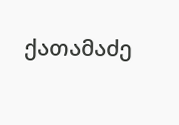ქათამაძე